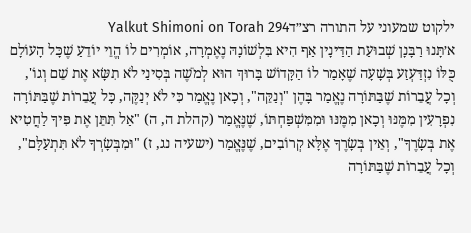ילקוט שמעוני על התורה רצ״דYalkut Shimoni on Torah 294
א׳תָּנוּ רַבָּנָן שְׁבוּעַת הַדַּיּנָין אַף הִיא בִּלְשׁוֹנָהּ נֶאֶמְרָה, אוֹמְרִים לוֹ הֱוֵי יוֹדֵעַ שֶׁכָּל הָעוֹלָם כֻּלּוֹ נִזְדַּעְזַע בְּשָׁעָה שֶׁאָמַר לוֹ הַקָּדוֹשׁ בָּרוּךְ הוּא לְמֹשֶׁה בְּסִינַי לֹא תִשָּׂא אֶת שֵׁם וְגוֹ', וְכָל עֲבֵרוֹת שֶׁבַּתּוֹרָה נֶאֱמַר בָּהֶן "וְנַקֵּה", וְכָאן נֶאֱמַר כִּי לֹא יְנַקֶּה, כָּל עֲבֵרוֹת שֶׁבַּתּוֹרָה נִפְרָעִין מִמֶּנּוּ וְכָאן מִמֶּנּוּ וּמִמִּשְׁפַּחְתּוֹ, שֶׁנֶּאֱמַר (קהלת ה, ה) "אַל תִּתֵּן אֶת פִּיךָ לַחֲטִיא אֶת בְּשָׂרֶךָ", וְאֵין בְּשָׂרֶךָ אֶלָּא קְרוֹבִים, שֶׁנֶּאֱמַר (ישעיה נג, ז) "וּמִבְּשָׂרְךָ לֹא תִּתְעַלָּם", וְכָל עֲבֵרוֹת שֶׁבַּתּוֹרָה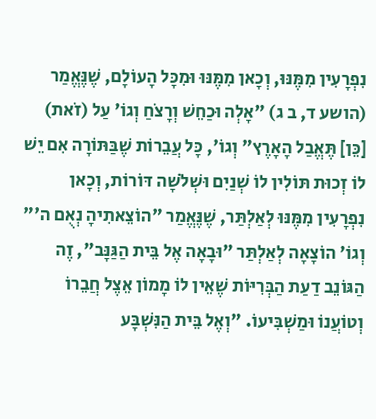נִפְרָעִין מִמֶּנּוּ, וְכָאן מִמֶּנּוּ וּמִכָּל הָעוֹלָם, שֶׁנֶּאֱמַר (הושע ד, ב ג) "אָלְה וּכַחֵשׁ וְרָצֹחַ וְגוֹ' עַל (זֹאת) [כֵּן] תֶּאֱבַל הָאָרֶץ" וְגוֹ', כָּל עֲבֵרוֹת שֶׁבַּתּוֹרָה אִם יֵשׁ לוֹ זְכוּת תּוֹלִין לוֹ שְׁנַיִם וּשְׁלֹשָׁה דּוֹרוֹת, וְכָאן נִפְרָעִין מִמֶּנּוּ לְאַלְתַּר, שֶׁנֶּאֱמַר "הוֹצֵאתִיהָ נְאֻם ה'" וְגוֹ' הוֹצָאָה לְאַלְתַּר "וּבָאָה אֶל בֵּית הַגַּנָּב", זֶה הַגּוֹנֵב דַעַת הַבְּרִיּוֹת שֶׁאֵין לוֹ מָמוֹן אֵצֶל חֲבֵרוֹ וְטוֹעֲנוֹ וּמַשְׁבִּיעוֹ. "וְאֶל בֵּית הַנִּשְׁבָּע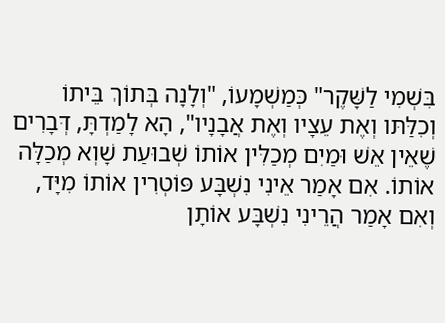בִּשְׁמִי לַשָּׁקֶר" כְּמַשְׁמָעוֹ, "וְלָנָה בְּתוֹךְ בֵּיתוֹ וְכִלַּתּו וְאֶת עֵצָיו וְאֶת אֲבָנָיו", הָא לָמַדְתָּ, דְּבָרִים שֶׁאֵין אֵשׁ וּמַיִם מְכַלִּין אוֹתוֹ שְׁבוּעַת שָׁוְא מְכַלָּה אוֹתוֹ. אִם אָמַר אֵינִי נִשְׁבָּע פּוֹטְרִין אוֹתוֹ מִיָּד, וְאִם אָמַר הֲרֵינִי נִשְׁבָּע אוֹתָן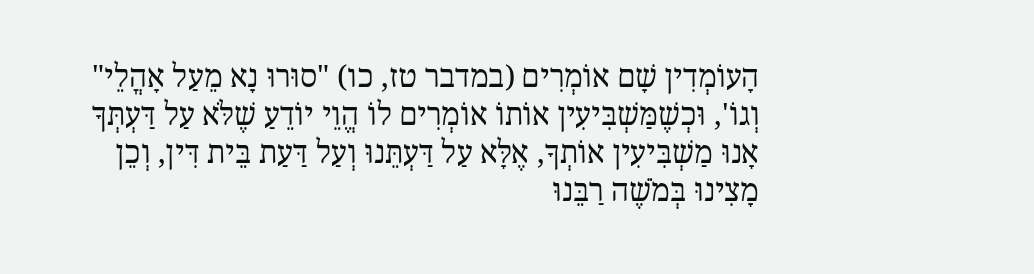הָעוֹמְדִין שָׁם אוֹמְרִים (במדבר טז, כו) "סוּרוּ נָא מֵעַל אָהֳלֵי" וְגוֹ', וּכְשֶׁמַּשְׁבִּיעִין אוֹתוֹ אוֹמְרִים לוֹ הֱוֵי יוֹדֵעַ שֶׁלֹּא עַל דַּעְתְּךָ אָנוּ מַשְׁבִּיעִין אוֹתְךָ, אֶלָּא עַל דַּעְתֵּנוּ וְעַל דַּעַת בֵּית דִּין, וְכֵן מָצִינוּ בְּמֹשֶׁה רַבֵּנוּ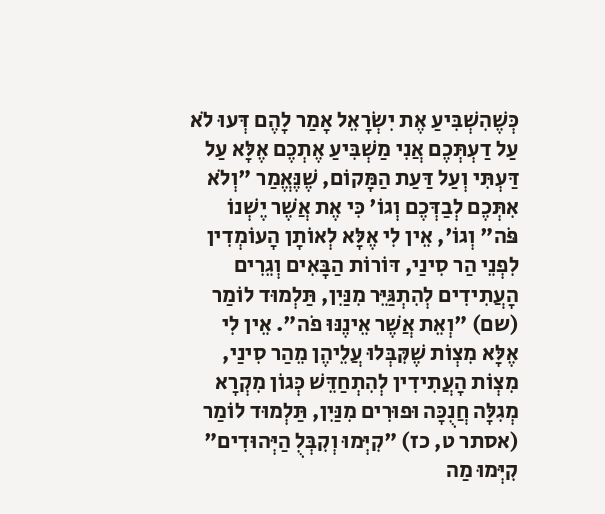כְּשֶׁהִשְׁבִּיעַ אֶת יִשְׂרָאֵל אָמַר לָהֶם דְּעוּ לֹא עַל דַעְתְּכֶם אֲנִי מַשְׁבִּיעַ אֶתְכֶם אֶלָּא עַל דַּעְתִּי וְעַל דַּעַת הַמָּקוֹם, שֶׁנֶּאֱמַר "וְלֹא אִתְּכֶם לְבַדְּכֶם וְגוֹ' כִּי אֶת אֲשֶׁר יֶשְׁנוֹ פֹּה" וְגוֹ', אֵין לִי אֶלָּא לְאוֹתָן הָעוֹמְדִין לִפְנֵי הַר סִינַי, דּוֹרוֹת הַבָּאִים וְגֵרִים הָעֲתִידִים לְהִתְגַּיֵּר מִנַּיִן, תַּלְמוּד לוֹמַר (שם) "וְאֵת אֲשֶׁר אֵינֶנּוּ פֹה". אֵין לִי אֶלָּא מִצְוֹת שֶׁקִּבְּלוּ עֲלֵיהֶן מֵהַר סִינַי, מִצְוֹת הָעֲתִידִין לְהִתְחַדֵּשׁ כְּגוֹן מִקְרָא מְגִלָּה חֲנֻכָּה וּפוּרִים מִנַּיִן, תַּלְמוּד לוֹמַר (אסתר ט, כז) "קִיְּמוּ וְקִבְּלֻ הַיְּהוּדִים" קִיְּמוּ מַה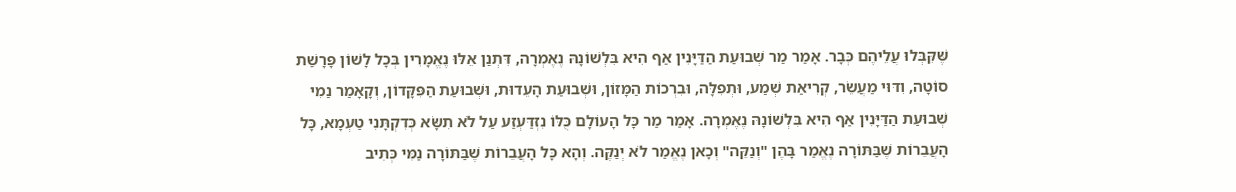שֶּׁקִּבְּלוּ עֲלֵיהֶם כְּבָר. אָמַר מַר שְׁבוּעַת הַדַּיָּנִין אַף הִיא בִּלְשׁוֹנָהּ נֶאֶמְרָה, דִּתְנַן אֵלּוּ נֶאֱמָרִין בְּכָל לָשׁוֹן פָּרָשַׁת סוֹטָה, וִדּוּי מַעֲשֵׂר, קְרִיאַת שְׁמַע, וּתְפִלָּה, וּבִרְכוֹת הַמָּזוֹן, וּשְׁבוּעַת הָעֵדוּת, וּשְׁבוּעַת הַפִּקָּדוֹן, וְקָאָמַר נַמִי שְׁבוּעַת הַדַּיָּנִין אַף הִיא בִּלְשׁוֹנָהּ נֶאֶמְרָה. אָמַר מַר כָּל הָעוֹלָם כֻּלּוֹ נִזְדַּעְזַע עַל לֹא תִשָּׂא כְּדִקְתָּנִי טַעְמָא, כָּל הָעֲבֵרוֹת שֶׁבַּתּוֹרָה נֶאֱמַר בָּהֶן "וְנַקֵּה" וְכָאן נֶאֱמַר לֹא יְנַקֶּה. וְהָא כָּל הָעֲבֵרוֹת שֶׁבַּתּוֹרָה נַמִּי כְּתִיב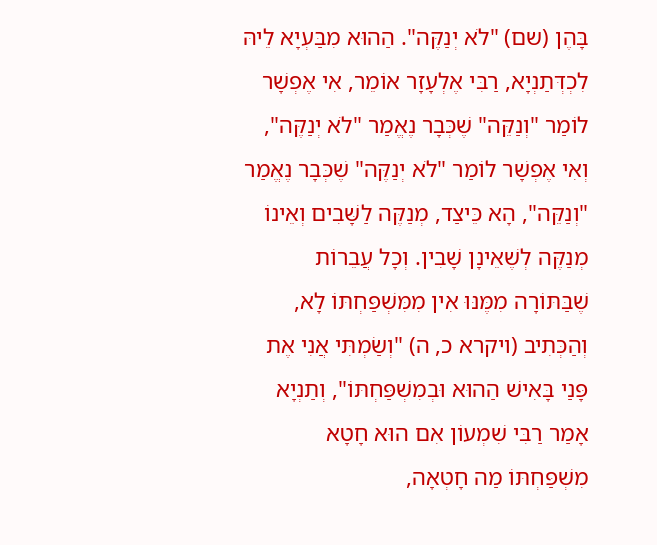בָּהֶן (שם) "לֹא יְנַקֶּה". הַהוּא מִבַּעְיָא לֵיהּ לִכְדְּתַנְיָא, רַבִּי אֶלְעָזָר אוֹמֵר, אִי אֶפְשָׁר לוֹמַר "וְנַקֵּה" שֶׁכְּבָר נֶאֱמַר "לֹא יְנַקֶּה", וְאִי אֶפְשָׁר לוֹמַר "לֹא יְנַקֶּה" שֶׁכְּבָר נֶאֱמַר "וְנַקֵּה", הָא כֵּיצַד, מְנַקֶּה לַשָּׁבִים וְאֵינוֹ מְנַקֶּה לְשֶׁאֵינָן שָׁבִין. וְכָל עֲבֵרוֹת שֶׁבַּתּוֹרָה מִמֶּנּוּ אִין מִמִּשְׁפַּחְתּוֹ לָא, וְהַכְּתִיב (ויקרא כ, ה) "וְשַׂמְתִּי אֲנִי אֶת פָּנַי בָּאִישׁ הַהוּא וּבְמִשְׁפַּחְתּוֹ", וְתַנְיָא אָמַר רַבִּי שִׁמְעוֹן אִם הוּא חָטָא מִשְׁפַּחְתּוֹ מַה חָטְאָה,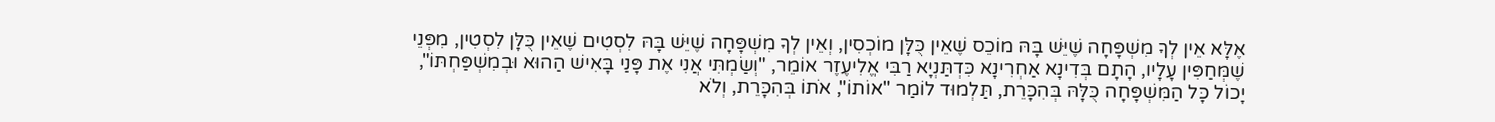אֶלָּא אֵין לְךָ מִשְׁפָּחָה שֶׁיֵּשׁ בָּהּ מוֹכֵס שֶׁאֵין כֻּלָּן מוֹכְסִין, וְאֵין לְךָ מִשְׁפָּחָה שֶׁיֵּשׁ בָּהּ לִסְטִים שֶׁאֵין כֻּלָּן לִסְטִין, מִפְּנֵי שֶׁמְּחַפִּין עָלָיו, הָתָם בְּדִינָא אַחְרִינָא כִּדְתַּנְיָא רַבִּי אֱלִיעֶזֶר אוֹמֵר, "וְשַׂמְתִּי אֲנִי אֶת פָּנַי בָּאִישׁ הַהוּא וּבְמִשְׁפַּחְתּוֹ", יָכוֹל כָּל הַמִּשְׁפָּחָה כֻּלָּהּ בְּהִכָּרֵת, תַּלְמוּד לוֹמַר "אוֹתוֹ", אֹתוֹ בְּהִכָּרֵת, וְלֹא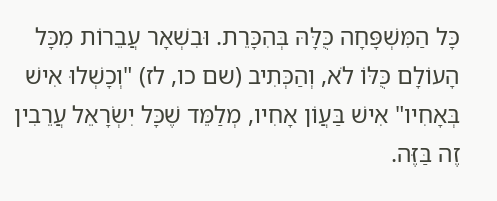כָּל הַמִּשְׁפָּחָה כֻּלָּהּ בְּהִכָּרֵת. וּבִשְׁאָר עֲבֵרוֹת מִכָּל הָעוֹלָם כֻּלּוֹ לֹא, וְהַכְּתִיב (שם כו, לז) "וְכָשְׁלוּ אִישׁ בְּאָחִיו" אִישׁ בַּעֲוֹן אָחִיו, מְלַמֵּד שֶׁכָּל יִשְׂרָאֵל עֲרֵבִין זֶה בַּזֶּה.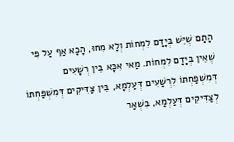הָתָם שֶׁיֵּשׁ בְּיָדָם לִמְחוֹת וְלָא מִחוּ, הָכָא אַף עַל פִּי שֶׁאֵין בְּיָדָם לִמְחוֹת. מַאי אִכָּא בֵּין רְשָׁעִים דְּמִשְׁפַּחְתּוֹ לִרְשָׁעִים דְּעַלְמָא, בֵּין צַּדִּיקִים דְּמִשְׁפַּחְתּוֹ לְצַדִּיקִים דְּעַלְמָא, בִּשְׁאַר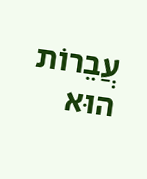עֲבֵרוֹת הוּא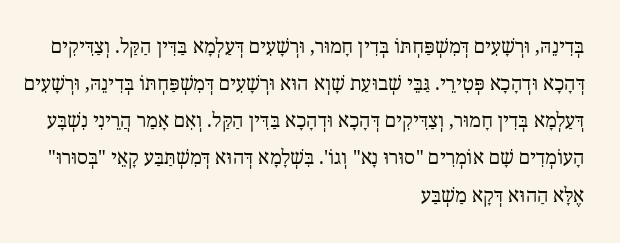בְּדִינֵהּ, וּרְשָׁעִים דְּמִשְׁפַּחְתּוֹ בְּדִין חָמוּר, וּרְשָׁעִים דְּעַלְמָא בַּדִּין הַקַּל. וְצַדִּיקִים דְּהָכָא וּדְהָכָא פְּטִירֵי. גַּבֵּי שְׁבוּעַת שָׁוְא הוּא וּרְשָׁעִים דְּמִשְׁפַּחְתּוֹ בְּדִינֵהּ, וּרְשָׁעִים דְּעַלְמָא בְּדִין חָמוּר, וְצַדִּיקִים דְּהָכָא וּדְהָכָא בַּדִּין הַקַּל. וְאִם אָמַר הֲרֵינִי נִשְׁבָּע הָעוֹמְדִים שָׁם אוֹמְרִים "סוּרוּ נָא" וְגוֹ'. בִּשְׁלָמָא דְּהוּא דְּמִשְׁתַּבַּע קָאֵי "בְּסוּרוּ" אֶלָּא הַהוּא דְּקָא מַשְׁבַּע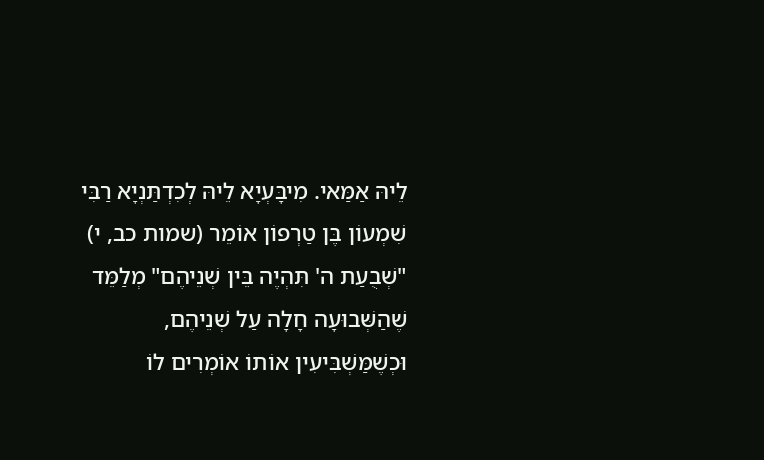לֵיהּ אַמַּאי. מִיבָּעְיָא לֵיהּ לְכִדְתַּנְיָא רַבִּי שִׁמְעוֹן בֶּן טַרְפוֹן אוֹמֵר (שמות כב, י) "שְׁבֻעַת ה' תִּהְיֶה בֵּין שְׁנֵיהֶם" מְלַמֵּד שֶׁהַשְּׁבוּעָה חָלָה עַל שְׁנֵיהֶם, וּכְשֶׁמַּשְׁבִּיעִין אוֹתוֹ אוֹמְרִים לוֹ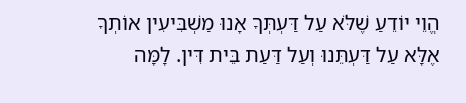הֱוֵי יוֹדֵעַ שֶׁלֹּא עַל דַּעְתְּךָ אָנוּ מַשְׁבִּיעִין אוֹתְךָ אֶלָּא עַל דַּעְתֵּנוּ וְעַל דַּעַת בֵּית דִּין. לָמָּה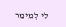לִי לְמֵימַר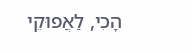הָכִי, לַאֲפוּקֵי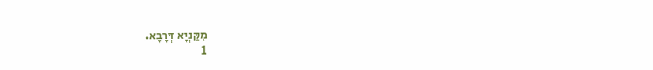מִקַּנְיָא דְּרָבָא.
1